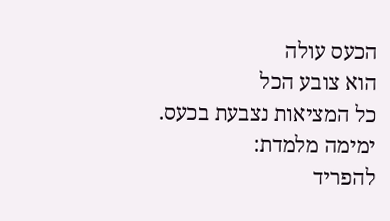הכעס עולה
הוא צובע הכל
כל המציאות נצבעת בכעס.
ימימה מלמדת:
להפריד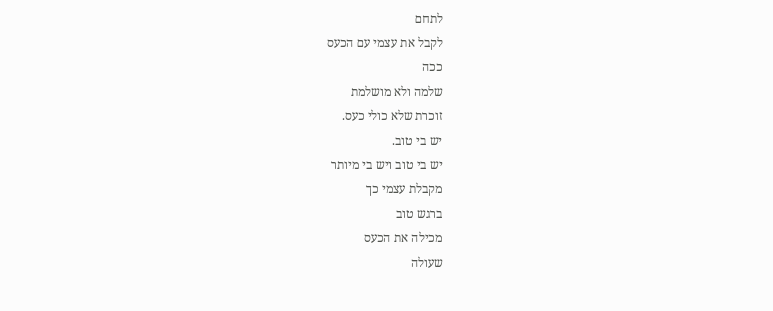לתחם
לקבל את עצמי עם הכעס
ככה
שלמה ולא מושלמת
זוכרת שלא כולי כעס.
יש בי טוב.
יש בי טוב ויש בי מיותר
מקבלת עצמי כך
ברגש טוב
מכילה את הכעס
שעולה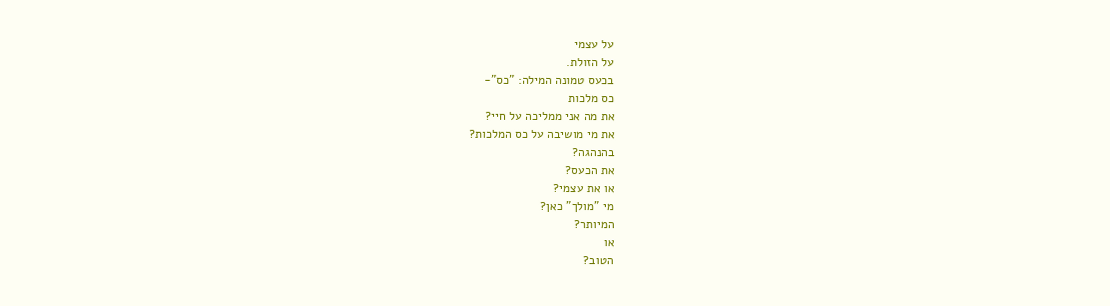על עצמי
על הזולת.
בכעס טמונה המילה: "כס"-
כס מלכות
את מה אני ממליכה על חיי?
את מי מושיבה על כס המלכות?
בהנהגה?
את הכעס?
או את עצמי?
מי "מולך" כאן?
המיותר?
או
הטוב?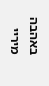באהבה מיריי